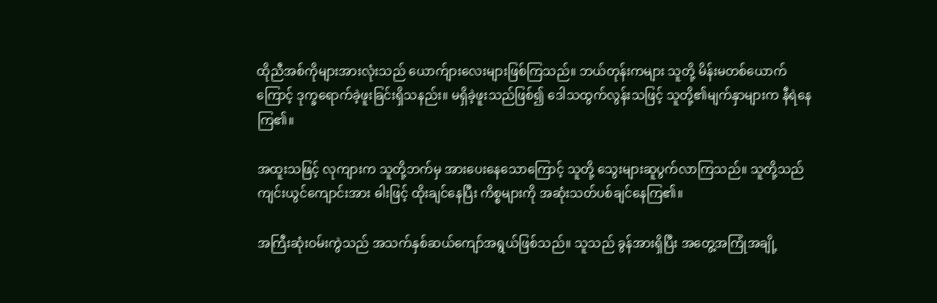ထိုညီအစ်ကိုများအားလုံးသည် ယောက်ျားလေးများဖြစ်ကြသည်။ ဘယ်တုန်းကများ သူတို့ မိန်းမတစ်ယောက်ကြောင့် ဒုက္ခရောက်ခဲ့ဖူးခြင်းရှိသနည်း။ မရှိခဲ့ဖူးသည်ဖြစ်၍ ဒေါသထွက်လွန်းသဖြင့် သူတို့၏မျက်နှာများက နီရဲနေကြ၏။

အထူးသဖြင့် လုကျားက သူတို့ဘက်မှ အားပေးနေသောကြောင့် သူတို့ သွေးများဆူပွက်လာကြသည်။ သူတို့သည် ကျင်းယွင်ကျောင်းအား ဓါးဖြင့် ထိုးချင်နေပြီး ကိစ္စများကို အဆုံးသတ်ပစ်ချင်နေကြ၏။

အကြီးဆုံးဝမ်းကွဲသည် အသက်နှစ်ဆယ်ကျော်အရွယ်ဖြစ်သည်။ သူသည် ခွန်အားရှိပြီး အတွေ့အကြုံအချို့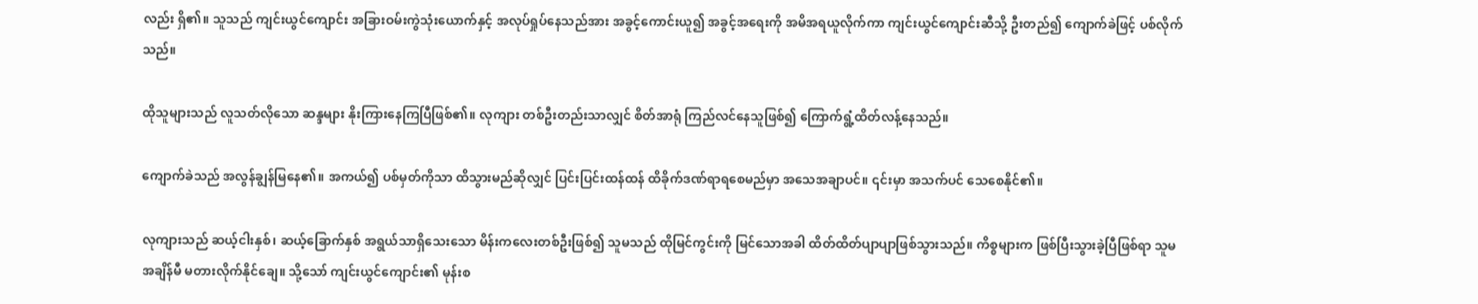လည်း ရှိ၏။ သူသည် ကျင်းယွင်ကျောင်း အခြားဝမ်းကွဲသုံးယောက်နှင့် အလုပ်ရှုပ်နေသည်အား အခွင့်ကောင်းယူ၍ အခွင့်အရေးကို အမိအရယူလိုက်ကာ ကျင်းယွင်ကျောင်းဆီသို့ ဦးတည်၍ ကျောက်ခဲဖြင့် ပစ်လိုက်သည်။

ထိုသူများသည် လူသတ်လိုသော ဆန္ဒများ နိုးကြားနေကြပြီဖြစ်၏။ လုကျား တစ်ဦးတည်းသာလျှင် စိတ်အာရုံ ကြည်လင်နေသူဖြစ်၍ ကြောက်ရွံ့ထိတ်လန့်နေသည်။

ကျောက်ခဲသည် အလွန်ချွန်မြနေ၏။ အကယ်၍ ပစ်မှတ်ကိုသာ ထိသွားမည်ဆိုလျှင် ပြင်းပြင်းထန်ထန် ထိခိုက်ဒဏ်ရာရစေမည်မှာ အသေအချာပင်။ ၎င်းမှာ အသက်ပင် သေစေနိုင်၏။

လုကျားသည် ဆယ့်ငါးနှစ်၊ ဆယ့်ခြောက်နှစ် အရွယ်သာရှိသေးသော မိန်းကလေးတစ်ဦးဖြစ်၍ သူမသည် ထိုမြင်ကွင်းကို မြင်သောအခါ ထိတ်ထိတ်ပျာပျာဖြစ်သွားသည်။ ကိစ္စများက ဖြစ်ပြီးသွားခဲ့ပြီဖြစ်ရာ သူမ အချိန်မီ မတားလိုက်နိုင်ချေ။ သို့သော် ကျင်းယွင်ကျောင်း၏ မုန်းစ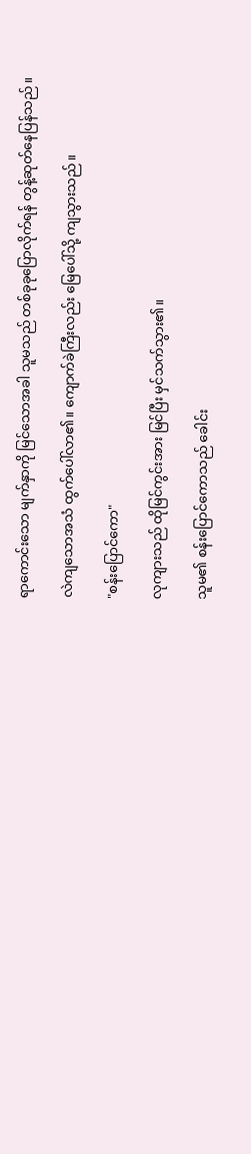ရာကောင်းသော မျက်နှာကို မြင်သောအခါ သူမသည် တစ်ခုခုပြောလိုက်ရန် တွန့်ဆုတ်နေပြန်သည်။

လဲကျသောအသံ ထွက်ပေါ်လာ၏။ ကျောက်ခဲကြီးလည်း မြေပေါ်သို့ ကျသွားသည်။

"စန်းပြောင်ကော"

လုကျားသည် ထိုမြင်ကွင်းအား မြင်ပြီး မှင်သက်သွား၏။

သူမ၏ စန်းပြောင်ကောသည် ခေါင်း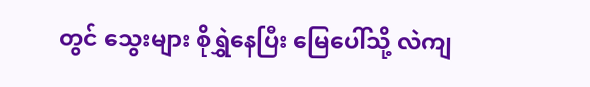တွင် သွေးများ စိုရွှဲနေပြီး မြေပေါ်သို့ လဲကျ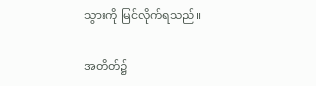သွားကို မြင်လိုက်ရသည်။

အတိတ်၌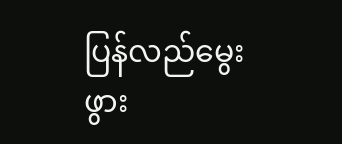ပြန်လည်မွေးဖွား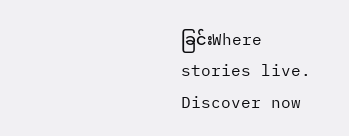ခြင်းWhere stories live. Discover now